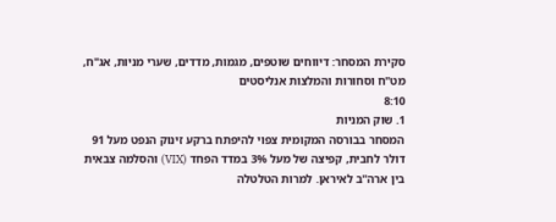סקירת המסחר: דיווחים שוטפים, מגמות, מדדים, שערי מניות, אג"ח, מט"ח וסחורות והמלצות אנליסטים
8:10
1. שוק המניות
המסחר בבורסה המקומית צפוי להיפתח ברקע זינוק הנפט מעל 91 דולר לחבית, קפיצה של מעל 3% במדד הפחד (VIX) והסלמה צבאית בין ארה"ב לאיראן. למרות הטלטלה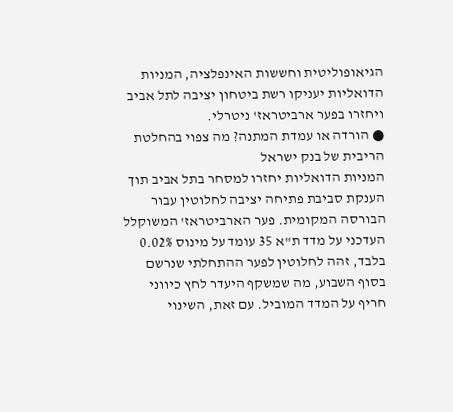הגיאופוליטית וחששות האינפלציה, המניות הדואליות יעניקו רשת ביטחון יציבה לתל אביב ויחזרו בפער ארביטראז' ניטרלי.
● הורדה או עמדת המתנה? מה צפוי בהחלטת הריבית של בנק ישראל
המניות הדואליות יחזרו למסחר בתל אביב תוך הענקת סביבת פתיחה יציבה לחלוטין עבור הבורסה המקומית. פער הארביטראז' המשוקלל העדכני על מדד ת"א 35 עומד על מינוס 0.02% בלבד, זהה לחלוטין לפער ההתחלתי שנרשם בסוף השבוע, מה שמשקף היעדר לחץ כיווני חריף על המדד המוביל. עם זאת, השינוי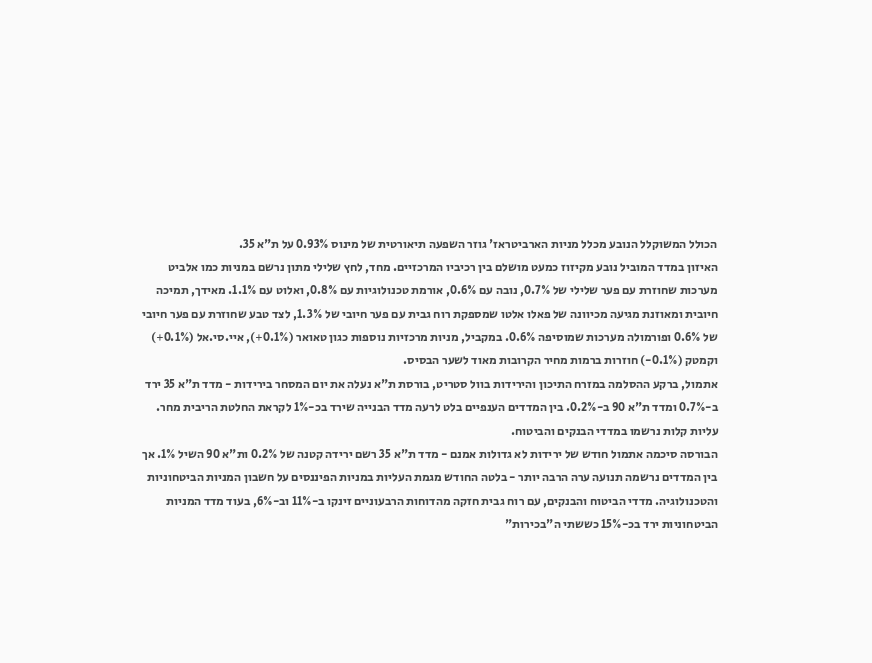הכולל המשוקלל הנובע מכלל מניות הארביטראז' גוזר השפעה תיאורטית של מינוס 0.93% על ת"א 35.
האיזון במדד המוביל נובע מקיזוז כמעט מושלם בין רכיביו המרכזיים. מחד, לחץ שלילי מתון נרשם במניות כמו אלביט מערכות שחוזרת עם פער שלילי של 0.7%, נובה עם 0.6%, אורמת טכנולוגיות עם 0.8%, ואלוט עם 1.1%. מאידך, תמיכה חיובית ומאוזנת מגיעה מכיוונה של פאלו אלטו שמספקת רוח גבית עם פער חיובי של 1.3%, לצד טבע שחוזרת עם פער חיובי של 0.6% ופורמולה מערכות שמוסיפה 0.6%. במקביל, מניות מרכזיות נוספות כגון טאואר (0.1%+), איי.סי.אל (0.1%+) וקמטק (0.1%-) חוזרות ברמות מחיר הקרובות מאוד לשער הבסיס.
אתמול, ברקע ההסלמה במזרח התיכון והירידות בוול סטריט, בורסת ת"א נעלה את יום המסחר בירידות - מדד ת"א 35 ירד ב-0.7% ומדד ת"א 90 ב-0.2%. בין המדדים הענפיים בלט לרעה מדד הבנייה שירד בכ-1% לקראת החלטת הריבית מחר. עליות קלות נרשמו במדדי הבנקים והביטוח.
הבורסה סיכמה אתמול חודש של ירידות לא גדולות אמנם - מדד ת"א 35 רשם ירידה קטנה של 0.2% ות"א 90 השיל 1%. אך בין המדדים נרשמה תנועה ערה הרבה יותר - בלטה החודש מגמת העליות במניות הפיננסים על חשבון המניות הביטחוניות והטכנולוגיה. מדדי הביטוח והבנקים, עם רוח גבית חזקה מהדוחות הרבעוניים זינקו ב-11% וב-6%, בעוד מדד המניות הביטחוניות ירד בכ-15% כששתי ה"בכירות"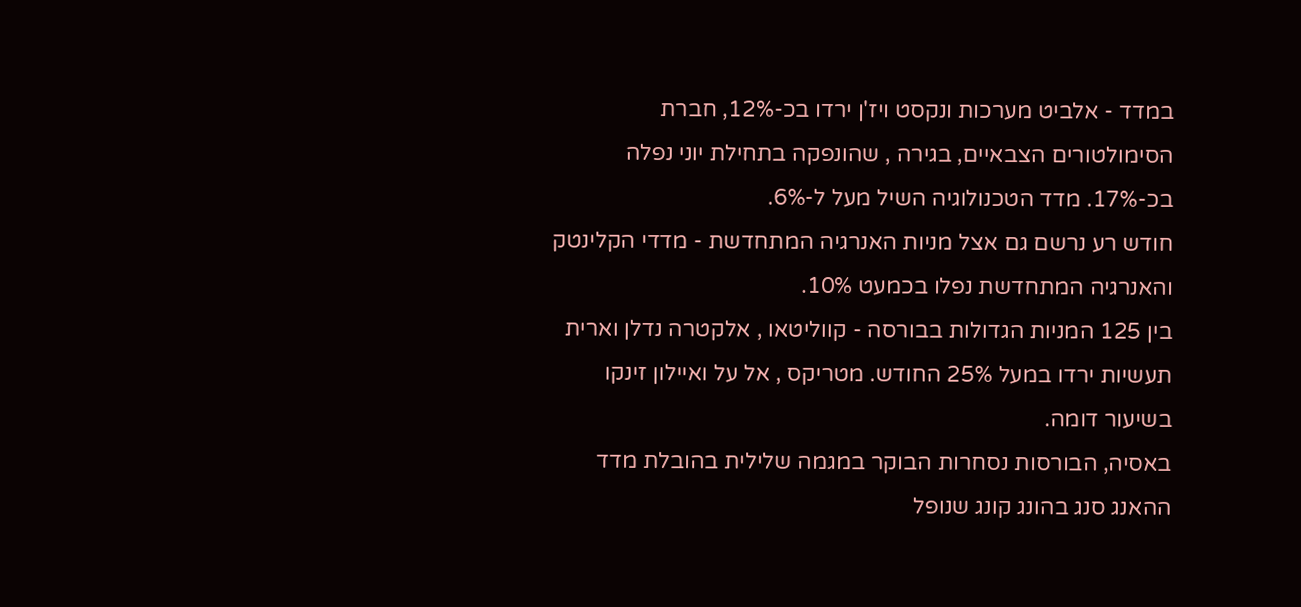במדד - אלביט מערכות ונקסט ויז'ן ירדו בכ-12%, חברת הסימולטורים הצבאיים, בגירה , שהונפקה בתחילת יוני נפלה בכ-17%. מדד הטכנולוגיה השיל מעל ל-6%.
חודש רע נרשם גם אצל מניות האנרגיה המתחדשת - מדדי הקלינטק והאנרגיה המתחדשת נפלו בכמעט 10%.
בין 125 המניות הגדולות בבורסה - קווליטאו , אלקטרה נדלן וארית תעשיות ירדו במעל 25% החודש. מטריקס , אל על ואיילון זינקו בשיעור דומה.
באסיה, הבורסות נסחרות הבוקר במגמה שלילית בהובלת מדד ההאנג סנג בהונג קונג שנופל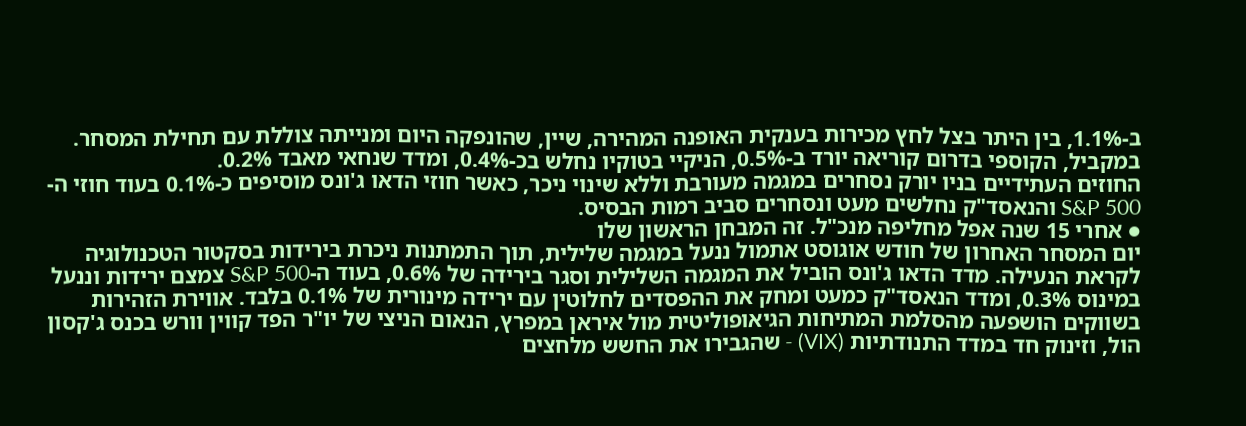ב-1.1%, בין היתר בצל לחץ מכירות בענקית האופנה המהירה, שיין, שהונפקה היום ומנייתה צוללת עם תחילת המסחר. במקביל, הקוספי בדרום קוריאה יורד ב-0.5%, הניקיי בטוקיו נחלש בכ-0.4%, ומדד שנחאי מאבד 0.2%.
החוזים העתידיים בניו יורק נסחרים במגמה מעורבת וללא שינוי ניכר, כאשר חוזי הדאו ג'ונס מוסיפים כ-0.1% בעוד חוזי ה-S&P 500 והנאסד"ק נחלשים מעט ונסחרים סביב רמות הבסיס.
● אחרי 15 שנה אפל מחליפה מנכ"ל. זה המבחן הראשון שלו
יום המסחר האחרון של חודש אוגוסט אתמול ננעל במגמה שלילית, תוך התמתנות ניכרת בירידות בסקטור הטכנולוגיה לקראת הנעילה. מדד הדאו ג'ונס הוביל את המגמה השלילית וסגר בירידה של 0.6%, בעוד ה-S&P 500 צמצם ירידות וננעל במינוס 0.3%, ומדד הנאסד"ק כמעט ומחק את ההפסדים לחלוטין עם ירידה מינורית של 0.1% בלבד. אווירת הזהירות בשווקים הושפעה מהסלמת המתיחות הגיאופוליטית מול איראן במפרץ, הנאום הניצי של יו"ר הפד קווין וורש בכנס ג'קסון הול, וזינוק חד במדד התנודתיות (VIX) - שהגבירו את החשש מלחצים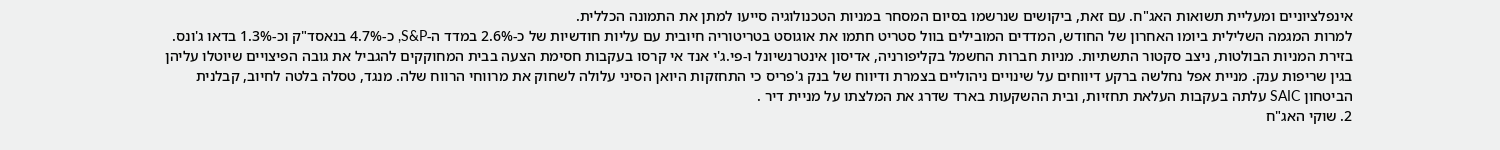אינפלציוניים ומעליית תשואות האג"ח. עם זאת, ביקושים שנרשמו בסיום המסחר במניות הטכנולוגיה סייעו למתן את התמונה הכללית.
למרות המגמה השלילית ביומו האחרון של החודש, המדדים המובילים בוול סטריט חתמו את אוגוסט בטריטוריה חיובית עם עליות חודשיות של כ-2.6% במדד ה-S&P, כ-4.7% בנאסד"ק וכ-1.3% בדאו ג'ונס.
בזירת המניות הבולטות, ניצב סקטור התשתיות. מניות חברות החשמל בקליפורניה, אדיסון אינטרנשיונל ו-פי.ג'י אנד אי קרסו בעקבות חסימת הצעה בבית המחוקקים להגביל את גובה הפיצויים שיוטלו עליהן בגין שריפות ענק. מניית אפל נחלשה ברקע דיווחים על שינויים ניהוליים בצמרת ודיווח של בנק ג'פריס כי התחזקות היואן הסיני עלולה לשחוק את מרווחי הרווח שלה. מנגד, טסלה בלטה לחיוב, קבלנית הביטחון SAIC עלתה בעקבות העלאת תחזיות, ובית ההשקעות בארד שדרג את המלצתו על מניית דיר .
2. שוקי האג"ח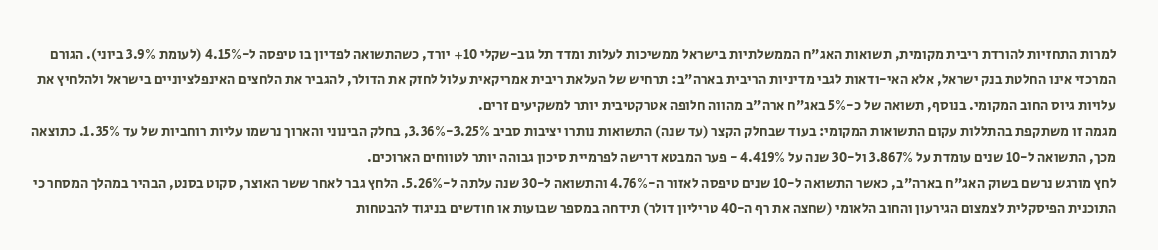למרות התחזיות להורדת ריבית מקומית, תשואות האג"ח הממשלתיות בישראל ממשיכות לעלות ומדד תל גוב-שקלי 10+ יורד, כשהתשואה לפדיון בו טיפסה ל-4.15% (לעומת 3.9% ביוני). הגורם המרכזי אינו החלטת בנק ישראל, אלא האי-ודאות לגבי מדיניות הריבית בארה"ב: תרחיש של העלאת ריבית אמריקאית עלול לחזק את הדולר, להגביר את הלחצים האינפלציוניים בישראל ולהלחיץ את עלויות גיוס החוב המקומי. בנוסף, תשואה של כ-5% באג"ח ארה"ב מהווה חלופה אטרקטיבית יותר למשקיעים זרים.
מגמה זו משתקפת בהתללות עקום התשואות המקומי: בעוד שבחלק הקצר (עד שנה) התשואות נותרו יציבות סביב 3.25%-3.36%, בחלק הבינוני והארוך נרשמו עליות רוחביות של עד 1.35%. כתוצאה מכך, התשואה ל-10 שנים עומדת על 3.867% ול-30 שנה על 4.419% - פער המבטא דרישה לפרמיית סיכון גבוהה יותר לטווחים הארוכים.
לחץ מורגש נרשם בשוק האג"ח בארה"ב, כאשר התשואה ל-10 שנים טיפסה לאזור ה-4.76% והתשואה ל-30 שנה עלתה ל-5.26%. הלחץ גבר לאחר ששר האוצר, סקוט בסנט, הבהיר במהלך המסחר כי התוכנית הפיסקלית לצמצום הגירעון והחוב הלאומי (שחצה את רף ה-40 טריליון דולר) תידחה במספר שבועות או חודשים בניגוד להבטחות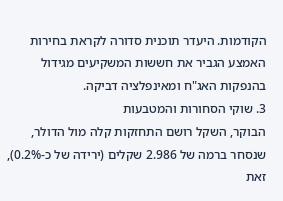הקודמות. היעדר תוכנית סדורה לקראת בחירות האמצע הגביר את חששות המשקיעים מגידול בהנפקות האג"ח ומאינפלציה דביקה.
3. שוקי הסחורות והמטבעות
הבוקר, השקל רושם התחזקות קלה מול הדולר, שנסחר ברמה של 2.986 שקלים (ירידה של כ-0.2%), זאת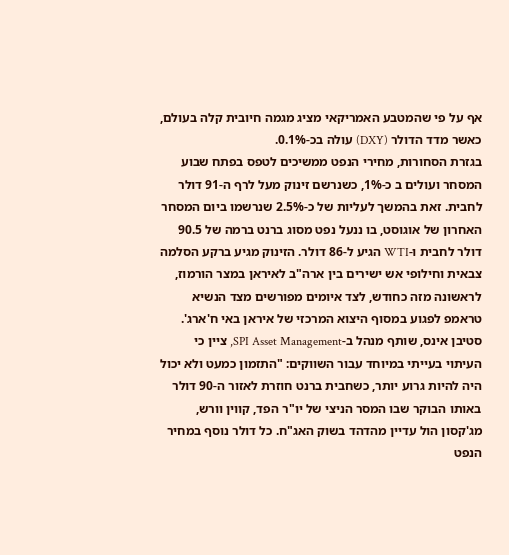אף על פי שהמטבע האמריקאי מציג מגמה חיובית קלה בעולם, כאשר מדד הדולר (DXY) עולה בכ-0.1%.
בגזרת הסחורות, מחירי הנפט ממשיכים לטפס בפתח שבוע המסחר ועולים ב כ-1%, כשנרשם זינוק מעל לרף ה-91 דולר לחבית. זאת בהמשך לעליות של כ-2.5% שנרשמו ביום המסחר האחרון של אוגוסט, בו ננעל נפט מסוג ברנט ברמה של 90.5 דולר לחבית ו-WTI הגיע ל-86 דולר. הזינוק מגיע ברקע הסלמה צבאית וחילופי אש ישירים בין ארה"ב לאיראן במצר הורמוז, לראשונה מזה כחודש, לצד איומים מפורשים מצד הנשיא טראמפ לפגוע במסוף היצוא המרכזי של איראן באי ח'ארג'.
סטיבן אינס, שותף מנהל ב-SPI Asset Management, ציין כי העיתוי בעייתי במיוחד עבור השווקים: "התזמון כמעט ולא יכול היה להיות גרוע יותר, כשחבית ברנט חוזרת לאזור ה-90 דולר באותו הבוקר שבו המסר הניצי של יו"ר הפד, קווין וורש, מג'קסון הול עדיין מהדהד בשוק האג"ח. כל דולר נוסף במחיר הנפט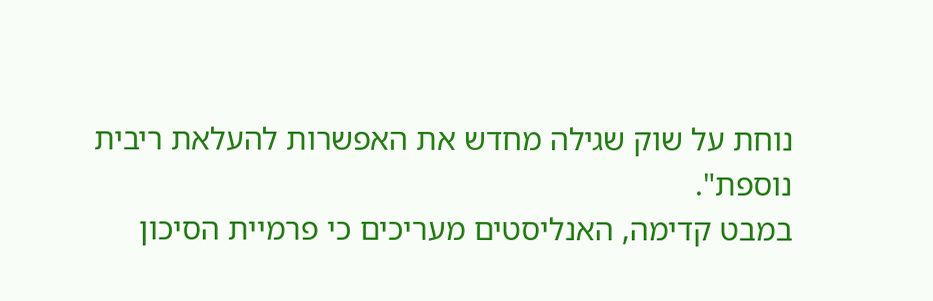נוחת על שוק שגילה מחדש את האפשרות להעלאת ריבית נוספת".
במבט קדימה, האנליסטים מעריכים כי פרמיית הסיכון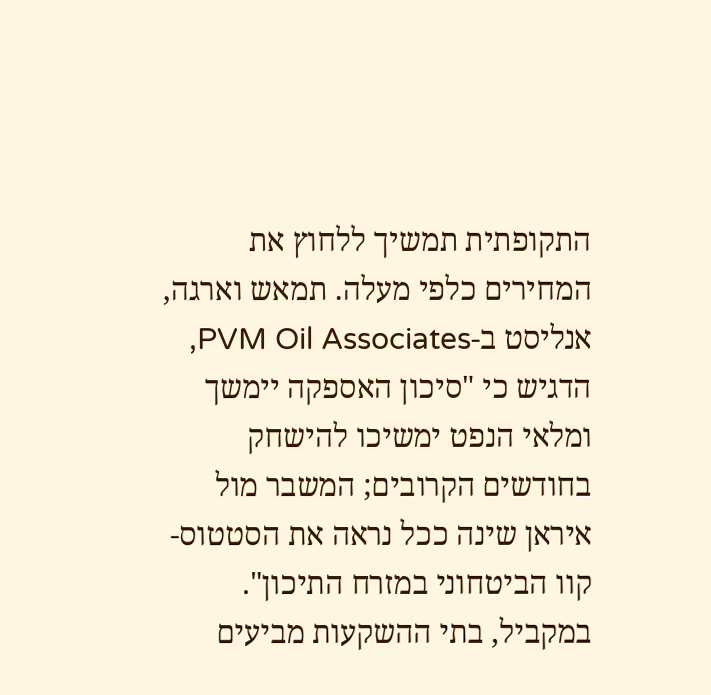התקופתית תמשיך ללחוץ את המחירים כלפי מעלה. תמאש וארגה, אנליסט ב-PVM Oil Associates, הדגיש כי "סיכון האספקה יימשך ומלאי הנפט ימשיכו להישחק בחודשים הקרובים; המשבר מול איראן שינה ככל נראה את הסטטוס-קוו הביטחוני במזרח התיכון".
במקביל, בתי ההשקעות מביעים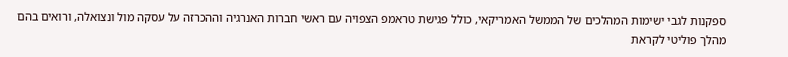ספקנות לגבי ישימות המהלכים של הממשל האמריקאי, כולל פגישת טראמפ הצפויה עם ראשי חברות האנרגיה וההכרזה על עסקה מול ונצואלה, ורואים בהם מהלך פוליטי לקראת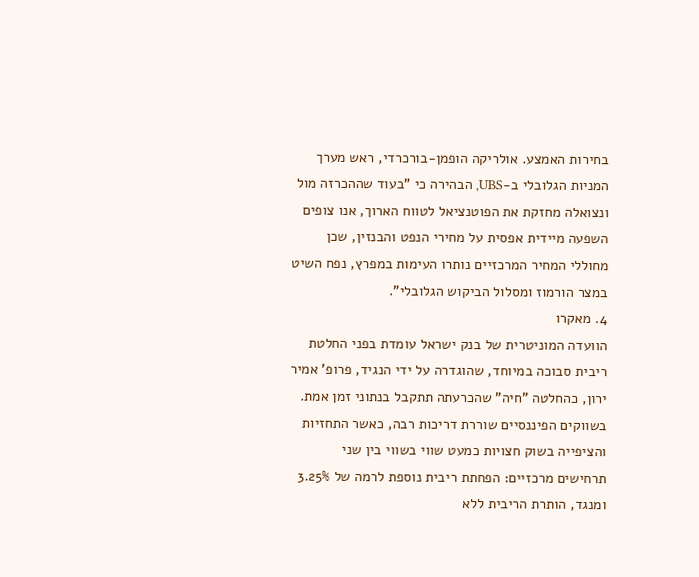בחירות האמצע. אולריקה הופמן-בורכרדי, ראש מערך המניות הגלובלי ב-UBS, הבהירה כי "בעוד שההכרזה מול ונצואלה מחזקת את הפוטנציאל לטווח הארוך, אנו צופים השפעה מיידית אפסית על מחירי הנפט והבנזין, שכן מחוללי המחיר המרכזיים נותרו העימות במפרץ, נפח השיט במצר הורמוז ומסלול הביקוש הגלובלי".
4. מאקרו
הוועדה המוניטרית של בנק ישראל עומדת בפני החלטת ריבית סבוכה במיוחד, שהוגדרה על ידי הנגיד, פרופ' אמיר ירון, כהחלטה "חיה" שהכרעתה תתקבל בנתוני זמן אמת. בשווקים הפיננסיים שוררת דריכות רבה, כאשר התחזיות והציפייה בשוק חצויות כמעט שווי בשווי בין שני תרחישים מרכזיים: הפחתת ריבית נוספת לרמה של 3.25% ומנגד, הותרת הריבית ללא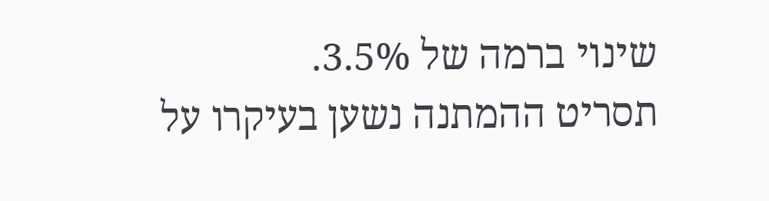שינוי ברמה של 3.5%.
תסריט ההמתנה נשען בעיקרו על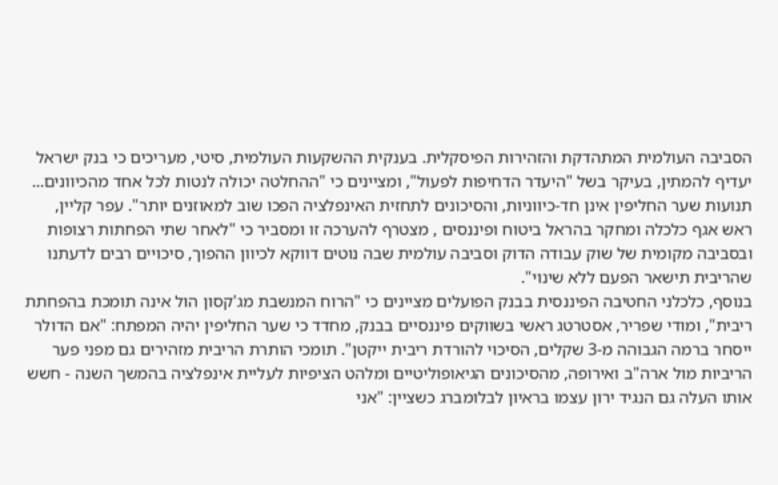הסביבה העולמית המתהדקת והזהירות הפיסקלית. בענקית ההשקעות העולמית, סיטי, מעריכים כי בנק ישראל יעדיף להמתין, בעיקר בשל "היעדר הדחיפות לפעול", ומציינים כי "ההחלטה יכולה לנטות לכל אחד מהכיוונים... תנועות שער החליפין אינן חד-כיווניות, והסיכונים לתחזית האינפלציה הפכו שוב למאוזנים יותר". עפר קליין, ראש אגף כלכלה ומחקר בהראל ביטוח ופיננסים , מצטרף להערכה זו ומסביר כי "לאחר שתי הפחתות רצופות ובסביבה מקומית של שוק עבודה הדוק וסביבה עולמית שבה נוטים דווקא לכיוון ההפוך, סיכויים רבים לדעתנו שהריבית תישאר הפעם ללא שינוי".
בנוסף, כלכלני החטיבה הפיננסית בבנק הפועלים מציינים כי "הרוח המנשבת מג'קסון הול אינה תומכת בהפחתת ריבית", ומודי שפריר, אסטרטג ראשי בשווקים פיננסיים בבנק, מחדד כי שער החליפין יהיה המפתח: "אם הדולר ייסחר ברמה הגבוהה מ-3 שקלים, הסיכוי להורדת ריבית ייקטן". תומכי הותרת הריבית מזהירים גם מפני פער הריביות מול ארה"ב ואירופה, מהסיכונים הגיאופוליטיים ומלהט הציפיות לעליית אינפלציה בהמשך השנה - חשש אותו העלה גם הנגיד ירון עצמו בראיון לבלומברג כשציין: "אני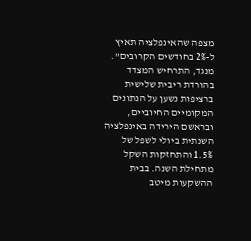מצפה שהאינפלציה תאיץ ל-2% בחודשים הקרובים".
מנגד, התרחיש המצדד בהורדת ריבית שלישית ברציפות נשען על הנתונים המקומיים החיוביים, ובראשם הירידה באינפלציה השנתית ביולי לשפל של 1.5% והתחזקות השקל מתחילת השנה. בבית ההשקעות מיטב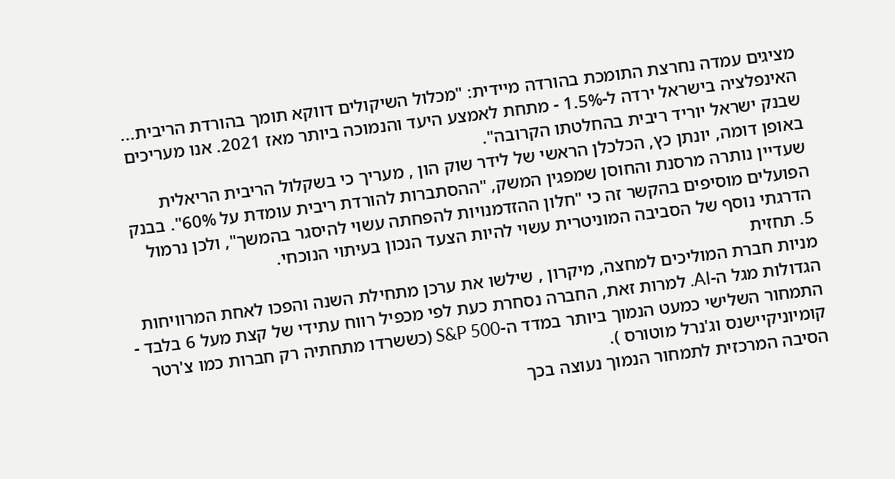מציגים עמדה נחרצת התומכת בהורדה מיידית: "מכלול השיקולים דווקא תומך בהורדת הריבית... האינפלציה בישראל ירדה ל-1.5% - מתחת לאמצע היעד והנמוכה ביותר מאז 2021. אנו מעריכים שבנק ישראל יוריד ריבית בהחלטתו הקרובה".
באופן דומה, יונתן כץ, הכלכלן הראשי של לידר שוק הון , מעריך כי בשקלול הריבית הריאלית שעדיין נותרה מרסנת והחוסן שמפגין המשק, "ההסתברות להורדת ריבית עומדת על 60%". בבנק הפועלים מוסיפים בהקשר זה כי "חלון ההזדמנויות להפחתה עשוי להיסגר בהמשך", ולכן נרמול הדרגתי נוסף של הסביבה המוניטרית עשוי להיות הצעד הנכון בעיתוי הנוכחי.
5. תחזית
מניות חברת המוליכים למחצה, מיקרון , שילשו את ערכן מתחילת השנה והפכו לאחת המרוויחות הגדולות מגל ה-AI. למרות זאת, החברה נסחרת כעת לפי מכפיל רווח עתידי של קצת מעל 6 בלבד - התמחור השלישי כמעט הנמוך ביותר במדד ה-S&P 500 (כששרדו מתחתיה רק חברות כמו צ'רטר קומיוניקיישנס וג'נרל מוטורס ).
הסיבה המרכזית לתמחור הנמוך נעוצה בכך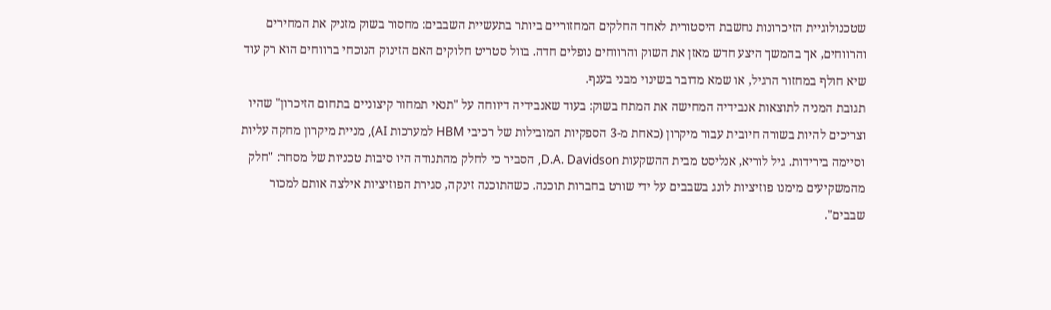שטכנולוגיית הזיכרונות נחשבת היסטורית לאחד החלקים המחזוריים ביותר בתעשיית השבבים: מחסור בשוק מזניק את המחירים והרווחים, אך בהמשך היצע חדש מאזן את השוק והרווחים נופלים חדה. בוול סטריט חלוקים האם הזינוק הנוכחי ברווחים הוא רק עוד שיא חולף במחזור הרגיל, או שמא מדובר בשינוי מבני בענף.
תגובת המניה לתוצאות אנבידיה המחישה את המתח בשוק: בעוד שאנבידיה דיווחה על "תנאי תמחור קיצוניים בתחום הזיכרון" שהיו וצריכים להיות בשורה חיובית עבור מיקרון (כאחת מ-3 הספקיות המובילות של רכיבי HBM למערכות AI), מניית מיקרון מחקה עליות וסיימה בירידות. גיל לוריא, אנליסט מבית ההשקעות D.A. Davidson, הסביר כי לחלק מהתנודה היו סיבות טכניות של מסחר: "חלק מהמשקיעים מימנו פוזיציות לונג בשבבים על ידי שורט בחברות תוכנה. כשהתוכנה זינקה, סגירת הפוזיציות אילצה אותם למכור שבבים".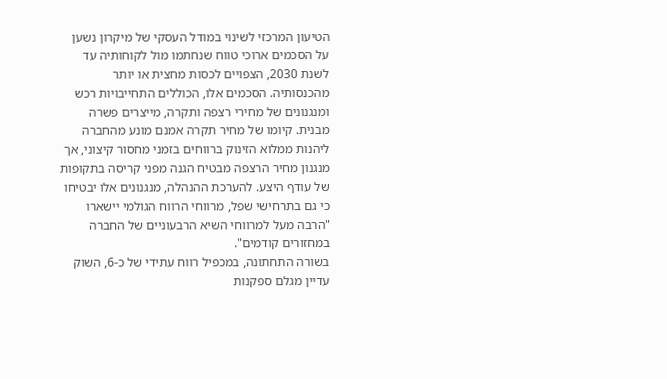הטיעון המרכזי לשינוי במודל העסקי של מיקרון נשען על הסכמים ארוכי טווח שנחתמו מול לקוחותיה עד לשנת 2030, הצפויים לכסות מחצית או יותר מהכנסותיה. הסכמים אלו, הכוללים התחייבויות רכש ומנגנונים של מחירי רצפה ותקרה, מייצרים פשרה מבנית. קיומו של מחיר תקרה אמנם מונע מהחברה ליהנות ממלוא הזינוק ברווחים בזמני מחסור קיצוני, אך מנגנון מחיר הרצפה מבטיח הגנה מפני קריסה בתקופות של עודף היצע. להערכת ההנהלה, מנגנונים אלו יבטיחו כי גם בתרחישי שפל, מרווחי הרווח הגולמי יישארו "הרבה מעל למרווחי השיא הרבעוניים של החברה במחזורים קודמים".
בשורה התחתונה, במכפיל רווח עתידי של כ-6, השוק עדיין מגלם ספקנות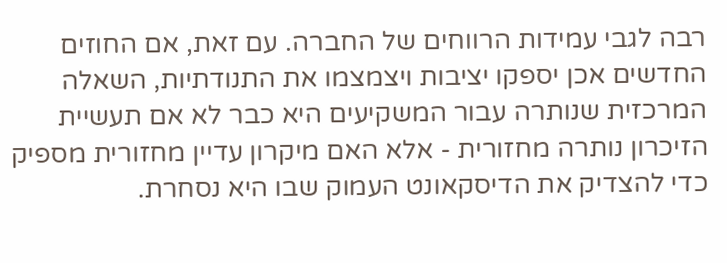רבה לגבי עמידות הרווחים של החברה. עם זאת, אם החוזים החדשים אכן יספקו יציבות ויצמצמו את התנודתיות, השאלה המרכזית שנותרה עבור המשקיעים היא כבר לא אם תעשיית הזיכרון נותרה מחזורית - אלא האם מיקרון עדיין מחזורית מספיק כדי להצדיק את הדיסקאונט העמוק שבו היא נסחרת.